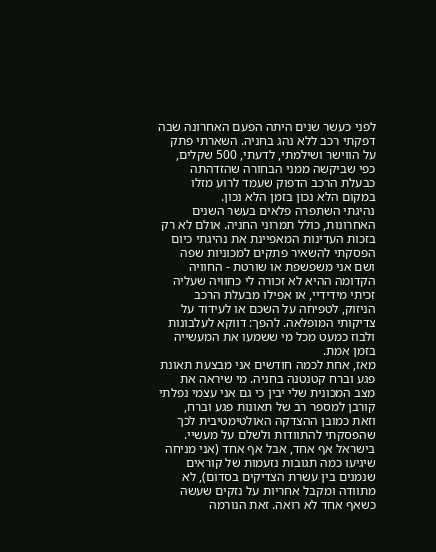לפני כעשר שנים היתה הפעם האחרונה שבה דפקתי רכב ללא נהג בחניה. השארתי פתק על הווישר ושילמתי, לדעתי, 500 שקלים, כפי שביקשה ממני הבחורה שהזדהתה כבעלת הרכב הדפוק שעמד לרוע מזלו במקום הלא נכון בזמן הלא נכון.
נהיגתי השתפרה פלאים בעשר השנים האחרונות, כולל תמרוני החניה. אולם לא רק בזכות העדינות המאפיינת את נהיגתי כיום הפסקתי להשאיר פתקים למכוניות שפה ושם אני משפשפת או שורטת - החוויה הקדומה ההיא לא זכורה לי כחוויה שעליה זכיתי מידידיי, או אפילו מבעלת הרכב הניזוק, לטפיחה על השכם או לעידוד על צדיקותי המופלאה. להפך: דווקא לעלבונות ולבוז כמעט מכל מי ששמעו את המעשייה בזמן אמת.
מאז, אחת לכמה חודשים אני מבצעת תאונת פגע וברח קטנטנה בחניה. מי שיראה את מצב המכונית שלי יבין כי גם אני עצמי נפלתי קורבן למספר רב של תאונות פגע וברח, וזאת כמובן ההצדקה האולטימטיבית לכך שהפסקתי להתוודות ולשלם על מעשיי.
בישראל אף אחד, אבל אף אחד (אני מניחה שיגיעו כמה תגובות נזעמות של קוראים שנמנים בין עשרת הצדיקים בסדום), לא מתוודה ומקבל אחריות על נזקים שעשה כשאף אחד לא רואה. זאת הנורמה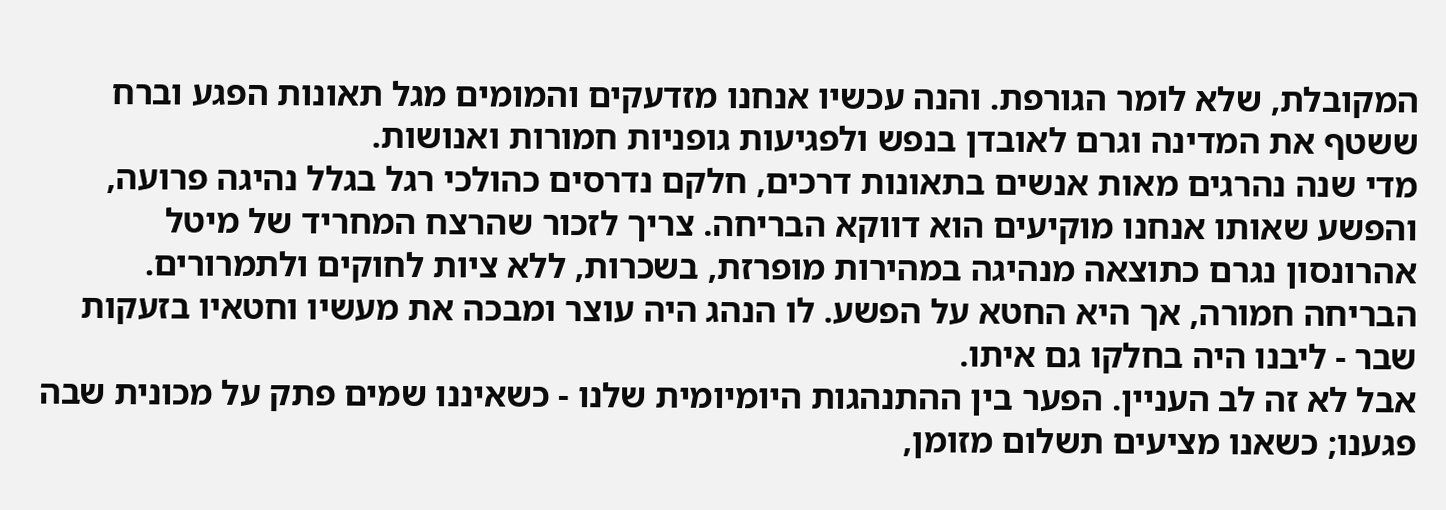המקובלת, שלא לומר הגורפת. והנה עכשיו אנחנו מזדעקים והמומים מגל תאונות הפגע וברח ששטף את המדינה וגרם לאובדן בנפש ולפגיעות גופניות חמורות ואנושות.
מדי שנה נהרגים מאות אנשים בתאונות דרכים, חלקם נדרסים כהולכי רגל בגלל נהיגה פרועה, והפשע שאותו אנחנו מוקיעים הוא דווקא הבריחה. צריך לזכור שהרצח המחריד של מיטל אהרונסון נגרם כתוצאה מנהיגה במהירות מופרזת, בשכרות, ללא ציות לחוקים ולתמרורים. הבריחה חמורה, אך היא החטא על הפשע. לו הנהג היה עוצר ומבכה את מעשיו וחטאיו בזעקות שבר - ליבנו היה בחלקו גם איתו.
אבל לא זה לב העניין. הפער בין ההתנהגות היומיומית שלנו - כשאיננו שמים פתק על מכונית שבה פגענו; כשאנו מציעים תשלום מזומן,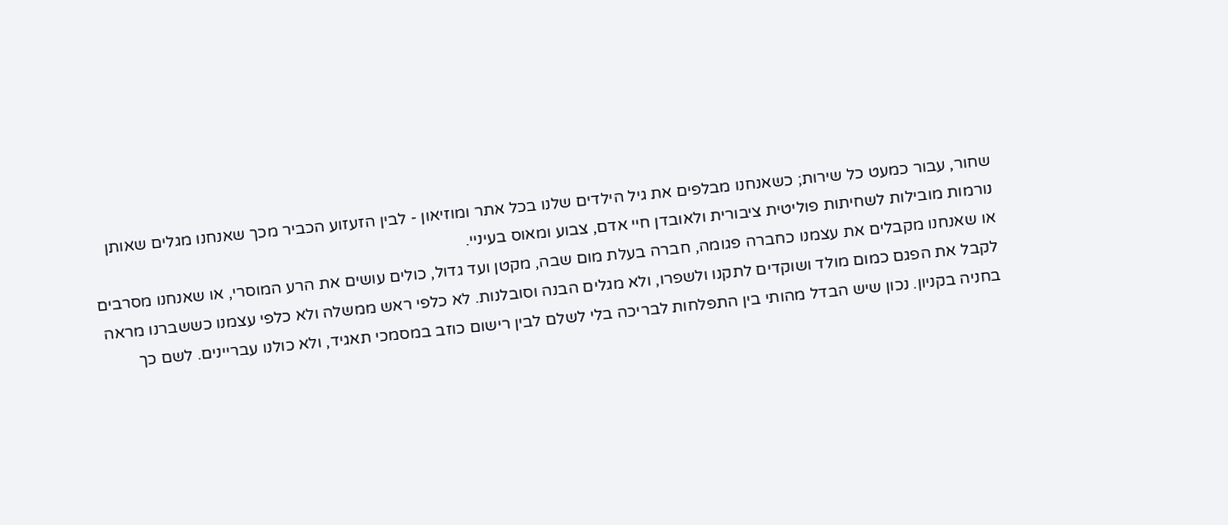שחור, עבור כמעט כל שירות; כשאנחנו מבלפים את גיל הילדים שלנו בכל אתר ומוזיאון - לבין הזעזוע הכביר מכך שאנחנו מגלים שאותן נורמות מובילות לשחיתות פוליטית ציבורית ולאובדן חיי אדם, צבוע ומאוס בעיניי.
או שאנחנו מקבלים את עצמנו כחברה פגומה, חברה בעלת מום שבה, מקטן ועד גדול, כולים עושים את הרע המוסרי, או שאנחנו מסרבים לקבל את הפגם כמום מולד ושוקדים לתקנו ולשפרו, ולא מגלים הבנה וסובלנות. לא כלפי ראש ממשלה ולא כלפי עצמנו כששברנו מראה בחניה בקניון. נכון שיש הבדל מהותי בין התפלחות לבריכה בלי לשלם לבין רישום כוזב במסמכי תאגיד, ולא כולנו עבריינים. לשם כך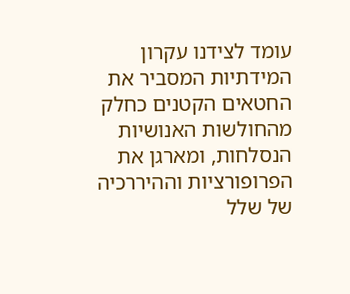עומד לצידנו עקרון המידתיות המסביר את החטאים הקטנים כחלק מהחולשות האנושיות הנסלחות, ומארגן את הפרופורציות וההיררכיה של שלל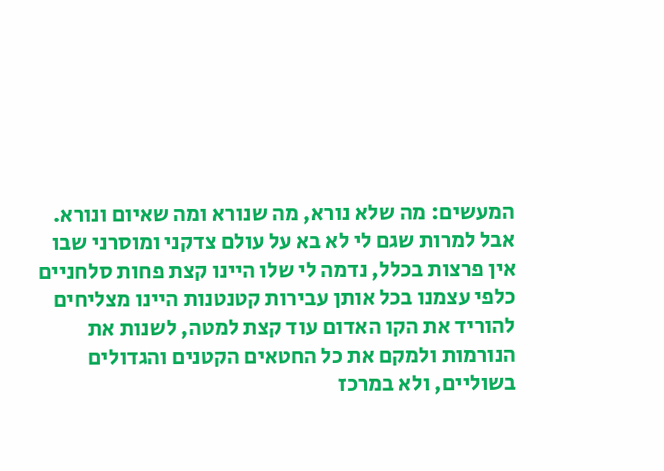המעשים: מה שלא נורא, מה שנורא ומה שאיום ונורא.
אבל למרות שגם לי לא בא על עולם צדקני ומוסרני שבו אין פרצות בכלל, נדמה לי שלו היינו קצת פחות סלחניים כלפי עצמנו בכל אותן עבירות קטנטנות היינו מצליחים להוריד את הקו האדום עוד קצת למטה, לשנות את הנורמות ולמקם את כל החטאים הקטנים והגדולים בשוליים, ולא במרכז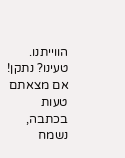הווייתנו.
טעינו? נתקן! אם מצאתם טעות בכתבה, נשמח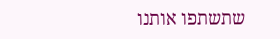שתשתפו אותנו